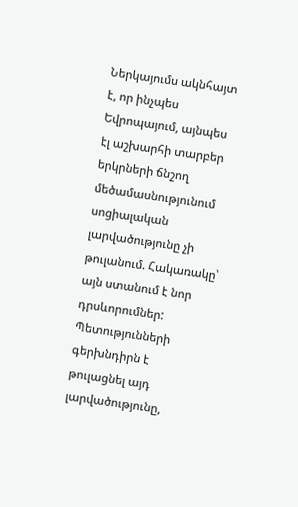Ներկայումս ակնհայտ է, որ ինչպես Եվրոպայում, այնպես էլ աշխարհի տարբեր երկրների ճնշող մեծամասնությունում սոցիալական լարվածությունը չի թուլանում. Հակառակը՝ այն ստանում է նոր դրսևորումներ: Պետությունների գերխնդիրն է թուլացնել այդ լարվածությունը,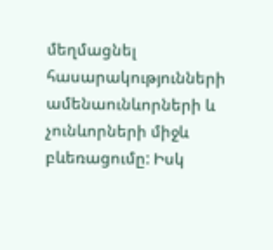մեղմացնել հասարակությունների ամենաունևորների և չունևորների միջև բևեռացումը: Իսկ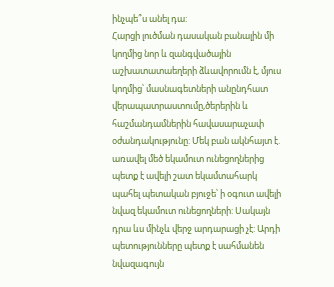ինչպե՞ս անել դա:
Հարցի լուծման դասական բանալին մի կողմից նոր և զանգվածային աշխատատաեղերի ձևավորումն է, մյուս կողմից՝ մասնագետների անընդհատ վերապատրաստումը,ծերերին և հաշմանդամներին հավասարաչափ օժանդակությունը: Մեկ բան ակնհայտ է. առավել մեծ եկամուտ ունեցողներից պետք է ավելի շատ եկամտահարկ պահել պետական բյուջե՝ ի օգուտ ավելի նվազ եկամուտ ունեցողների: Սակայն դրա ևս մինչև վերջ արդարացի չէ: Արդի պետությունները պետք է սահմանեն նվազագույն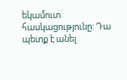եկամուտ հասկացությունը: Դա պետք է անել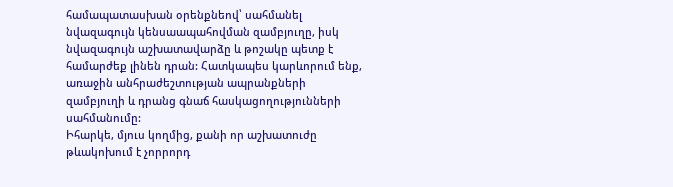համապատասխան օրենքնեով՝ սահմանել նվազագույն կենսաապահովման զամբյուղը, իսկ նվազագույն աշխատավարձը և թոշակը պետք է համարժեք լինեն դրան: Հատկապես կարևորում ենք, առաջին անհրաժեշտության ապրանքների զամբյուղի և դրանց գնաճ հասկացողությունների սահմանումը:
Իհարկե, մյուս կողմից, քանի որ աշխատուժը թևակոխում է չորրորդ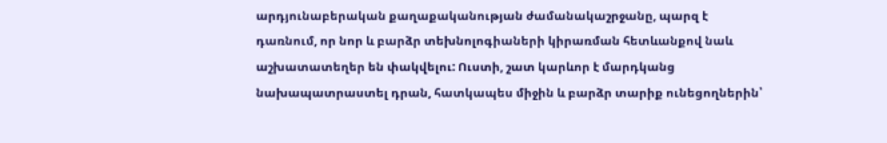արդյունաբերական քաղաքականության ժամանակաշրջանը, պարզ է դառնում, որ նոր և բարձր տեխնոլոգիաների կիրառման հետևանքով նաև աշխատատեղեր են փակվելու: Ուստի, շատ կարևոր է մարդկանց նախապատրաստել դրան, հատկապես միջին և բարձր տարիք ունեցողներին՝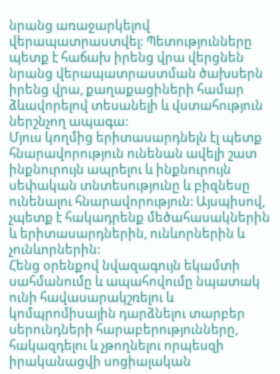նրանց առաջարկելով վերապատրաստվել: Պետությունները պետք է հաճախ իրենց վրա վերցնեն նրանց վերապատրաստման ծախսերն իրենց վրա, քաղաքացիների համար ձևավորելով տեսանելի և վստահություն ներշնչող ապագա:
Մյուս կողմից երիտասարդնելն էլ պետք հնարավորություն ունենան ավելի շատ ինքնուրույն ապրելու և ինքնուրույն սեփական տնտեսությունը և բիզնեսը ունենալու հնարավորություն: Այսպիսով, չպետք է հակադրենք մեծահասակներին և երիտասարդներին, ունևորներին և չունևորներին:
Հենց օրենքով նվազագույն եկամտի սահմանումը և ապահովումը նպատակ ունի հավասարակշռելու և կոմպրոմիսային դարձնելու տարբեր սերունդների հարաբերությունները, հակազդելու և չթողնելու որպեսզի իրականացվի սոցիալական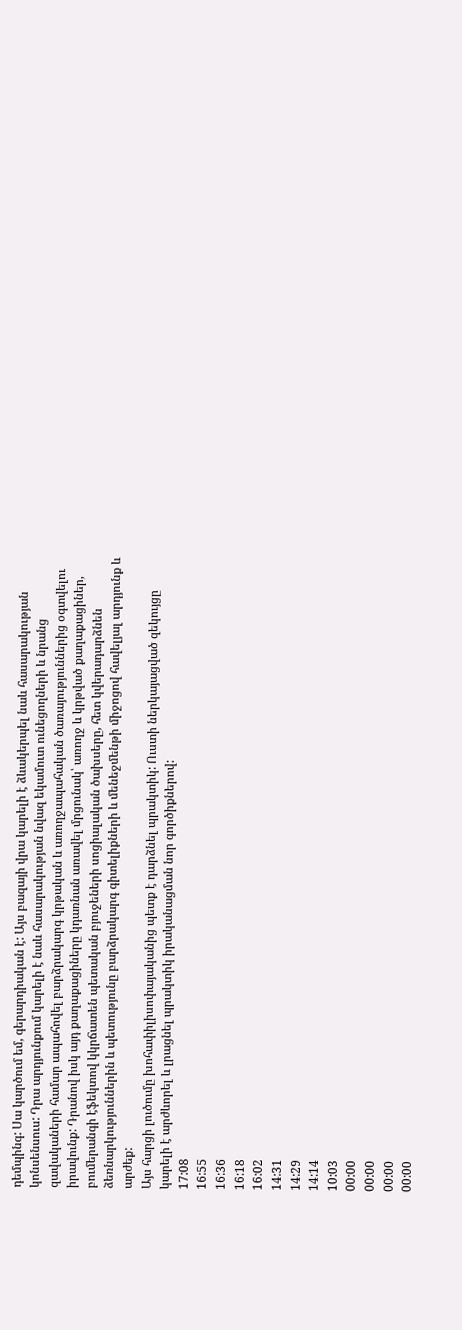դեմպինգ: Սա կարծում եմ, գերարդիական է: Այս բազայի վրա կարելի է ձևակերպել նաև հասարակության կոնսենսուս: Դրա արդյունքում կարելի է նաև հասարակության նվազ եկամուտ ունեցողների և նրանց զավակաների համար ապահովել բարձրակարգ կրթական և առողջապահական ծառայություններից օգտվելու իրավունք: Դրանով իսկ այդ քաղաքացիները կդառնան առավել մրցունակ՝ առողջ և կրթված քաղաքացիներ, բումերանգի էֆեկտով կկրճատեն պետական բյուջեների սոցիալական ծախսերը, հետ կվերադարձնեն ձեռնարկություններին և պետությունը բարձրակարգ գիտելիքների և մենեջմենթի միջոցով հավելյալ արդյունք և արժեք:
Այս հարցի լուծումը խոհափիլիսոփայականից պետք է դարձնել պրակտիկ: Ուստի ներկայացված զեկույցը կարելի է արժևորել և լրացնել պրակտիկ իրականացման նոր գործիքներով:
17:08
16:55
16:36
16:18
16:02
14:31
14:29
14:14
10:03
00:00
00:00
00:00
00:00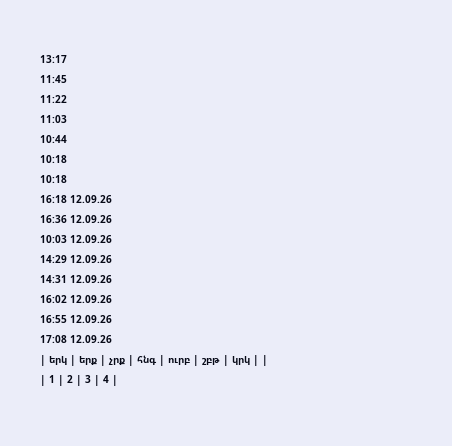13:17
11:45
11:22
11:03
10:44
10:18
10:18
16:18 12.09.26
16:36 12.09.26
10:03 12.09.26
14:29 12.09.26
14:31 12.09.26
16:02 12.09.26
16:55 12.09.26
17:08 12.09.26
| երկ | երք | չրք | հնգ | ուրբ | շբթ | կրկ | |
| 1 | 2 | 3 | 4 |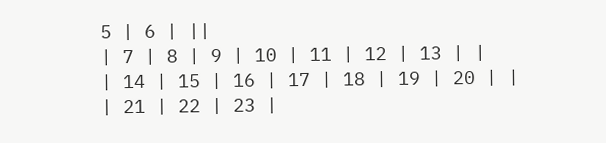5 | 6 | ||
| 7 | 8 | 9 | 10 | 11 | 12 | 13 | |
| 14 | 15 | 16 | 17 | 18 | 19 | 20 | |
| 21 | 22 | 23 |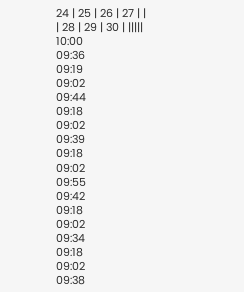24 | 25 | 26 | 27 | |
| 28 | 29 | 30 | |||||
10:00
09:36
09:19
09:02
09:44
09:18
09:02
09:39
09:18
09:02
09:55
09:42
09:18
09:02
09:34
09:18
09:02
09:38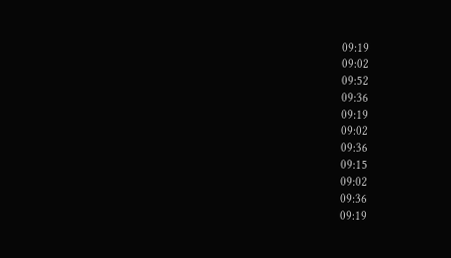09:19
09:02
09:52
09:36
09:19
09:02
09:36
09:15
09:02
09:36
09:19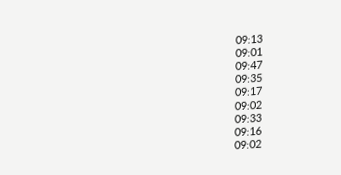09:13
09:01
09:47
09:35
09:17
09:02
09:33
09:16
09:02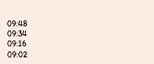09:48
09:34
09:16
09:02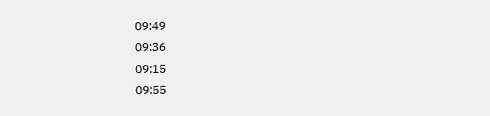09:49
09:36
09:15
09:55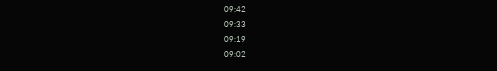09:42
09:33
09:19
09:02